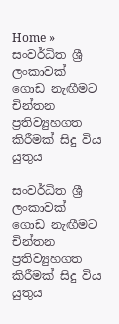Home » සංවර්ධිත ශ්‍රී ලංකාවක් ගොඩ නැඟීමට චින්තන ප්‍රතිව්‍යුහගත කිරීමක් සිදු විය යුතුය

සංවර්ධිත ශ්‍රී ලංකාවක් ගොඩ නැඟීමට චින්තන ප්‍රතිව්‍යුහගත කිරීමක් සිදු විය යුතුය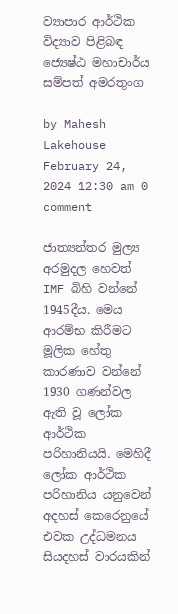ව්‍යාපාර ආර්ථික විද්‍යාව පිළිබඳ ජ්‍යෙෂ්ඨ මහාචාර්ය සම්පත් අමරතුංග

by Mahesh Lakehouse
February 24, 2024 12:30 am 0 comment

ජාත්‍යන්තර මුල්‍ය අරමුදල හෙවත් IMF බිහි වන්නේ 1945දීය. මෙය ආරම්භ කිරීමට මූලික හේතු කාරණාව වන්නේ 1930 ගණන්වල ඇති වූ ලෝක ආර්ථික පරිහානියයි. මෙහිදී ලෝක ආර්ථික පරිහානිය යනුවෙන් අදහස් කෙරෙනුයේ එවක උද්ධමනය සියදහස් වාරයකින්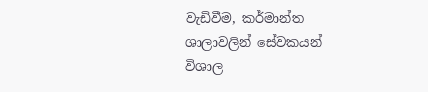වැඩිවීම, කර්මාන්ත ශාලාවලින් ‍සේවකයන් විශාල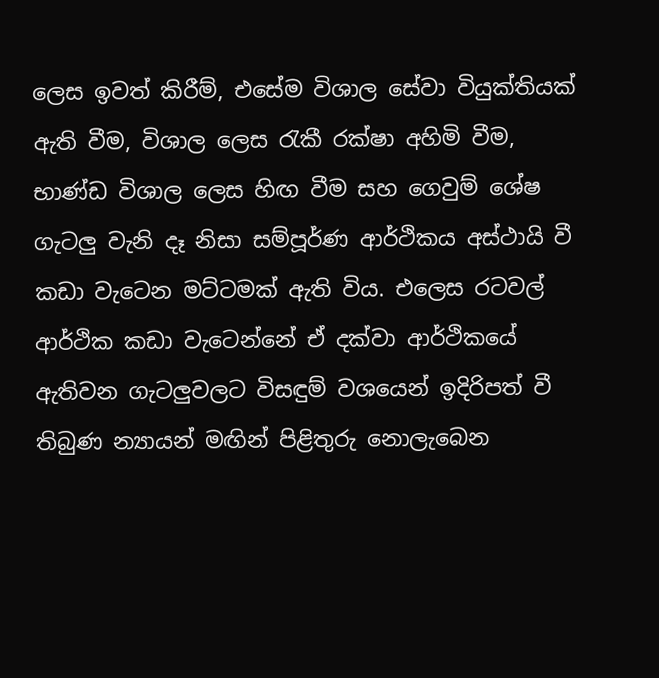ලෙස ඉවත් කිරීම්, එසේම විශාල සේවා වියුක්තියක් ඇති වීම, විශාල ලෙස රැකී රක්ෂා අහිමි වීම, භාණ්ඩ විශාල ලෙස හිඟ වීම සහ ගෙවුම් ශේෂ ගැටලු වැනි දෑ නිසා සම්පූර්ණ ආර්ථිකය අස්ථායි වී කඩා වැටෙන මට්ටමක් ඇති විය. එලෙස රටවල් ආර්ථික කඩා වැටෙන්නේ ඒ දක්වා ආර්ථිකයේ ඇතිවන ගැටලුවලට විසඳුම් වශයෙන් ඉදිරිපත් වී තිබුණ න්‍යායන් මඟින් පිළිතුරු නොලැබෙන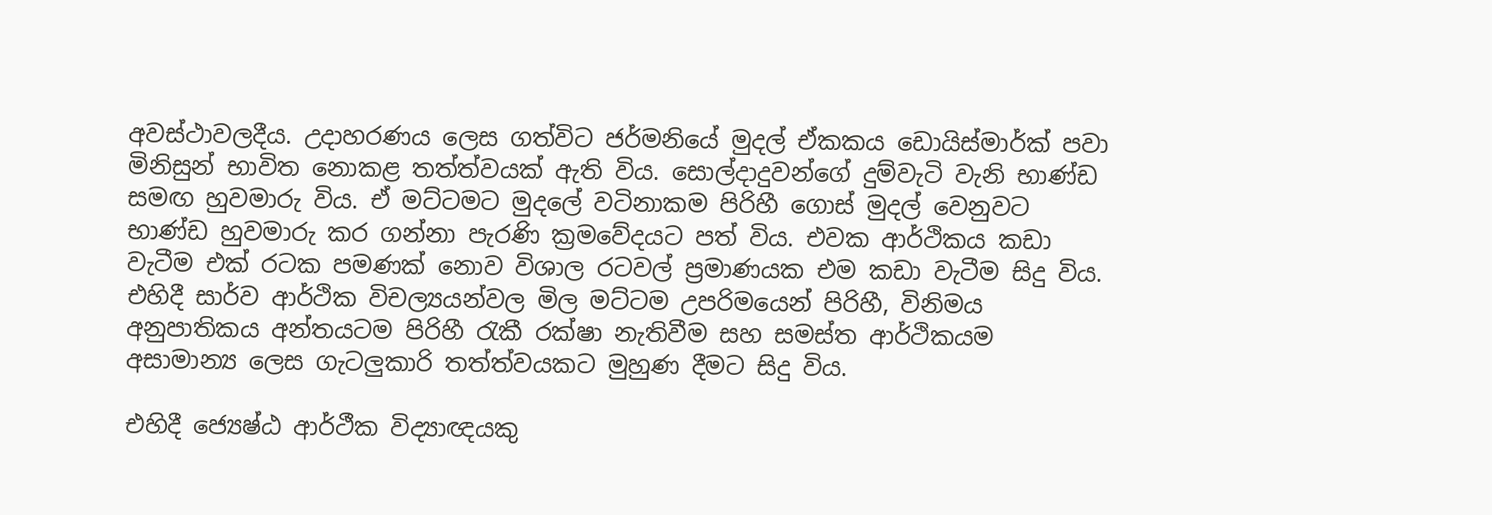අවස්ථාවලදීය. උදාහරණය ලෙස ගත්විට ජර්මනියේ මුදල් ඒකකය ඩොයිස්මාර්ක් පවා මිනිසුන් භාවිත නොකළ තත්ත්වයක් ඇති විය. සොල්දාදුවන්ගේ දුම්වැටි වැනි භාණ්ඩ සමඟ හුවමාරු විය. ඒ මට්ටමට මුදලේ වටිනාකම පිරිහී ගොස් මුදල් වෙනුවට භාණ්ඩ හුවමාරු කර ගන්නා පැරණි ක්‍රමවේදයට පත් විය. එවක ආර්ථිකය කඩා වැටීම එක් රටක පමණක් නොව විශාල රටවල් ප්‍රමාණයක එම කඩා වැටීම සිදු විය. එහිදී සාර්ව ආර්ථික විචල්‍යයන්වල මිල මට්ටම උපරිමයෙන් පිරිහී, විනිමය අනුපාතිකය අන්තයටම පිරිහී රැකී රක්ෂා නැතිවීම සහ සමස්ත ආර්ථිකයම අසාමාන්‍ය ලෙස ගැටලුකාරි තත්ත්වයකට මුහුණ දීමට සිදු විය.

එහිදී ජ්‍යෙෂ්ඨ ආර්ථීක විද්‍යාඥයකු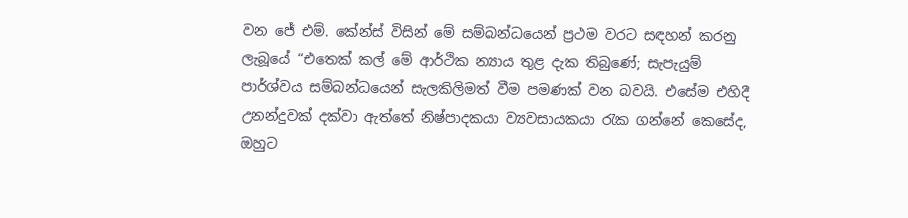වන ජේ එම්. කේන්ස් විසින් මේ සම්බන්ධයෙන් ප්‍රථම වරට සඳහන් කරනු ලැබූයේ “එතෙක් කල් මේ ආර්ථික න්‍යාය තුළ දැක තිබුණේ; සැපැයුම් පාර්ශ්වය සම්බන්ධයෙන් සැලකිලිමත් වීම පමණක් වන බවයි. එසේම එහිදී උනන්දුවක් දක්වා ඇත්තේ නිෂ්පාදකයා ව්‍යවසායකයා රැක ගන්නේ කෙසේද, ඔහුට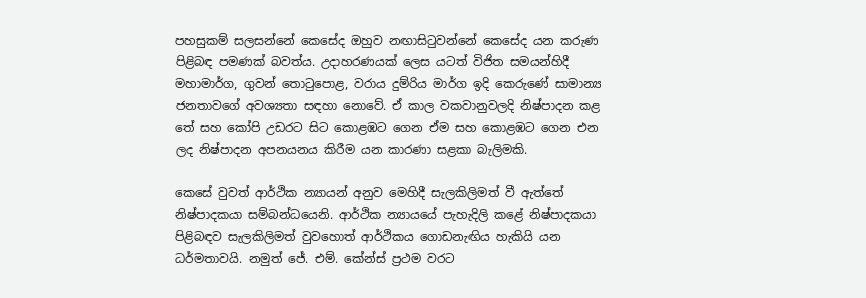පහසුකම් සලසන්නේ කෙසේද ඔහුව නඟාසිටුවන්නේ කෙසේද යන කරුණ පිළිබඳ පමණක් බවත්ය. උදාහරණයක් ලෙස යටත් විජිත සමයන්හිදී මහාමාර්ග, ගුවන් තොටුපොළ, වරාය දුම්රිය මාර්ග ඉදි කෙරුණේ සාමාන්‍ය ජනතාවගේ අවශ්‍යතා සඳහා නො‍වේ. ඒ කාල වකවානුවලදි නිෂ්පාදන කළ තේ සහ කෝපි උඩරට සිට කොළඹට ගෙන ඒම සහ කොළඹට ගෙන එන ලද නිෂ්පාදන අපනයනය කිරීම යන කාරණා සළකා බැලිමකි.

කෙසේ වුවත් ආර්ථික න්‍යායන් අනුව මෙහිදී සැලකිලිමත් වී ඇත්තේ නිෂ්පාදකයා සම්බන්ධයෙනි. ආර්ථික න්‍යායයේ පැහැදිලි කළේ නිෂ්පාදකයා පිළිබඳව සැලකිලිමත් වුවහොත් ආර්ථිකය ගොඩනැඟිය හැකියි යන ධර්මතාවයි. නමුත් ජේ. එම්. කේන්ස් ප්‍රථම වරට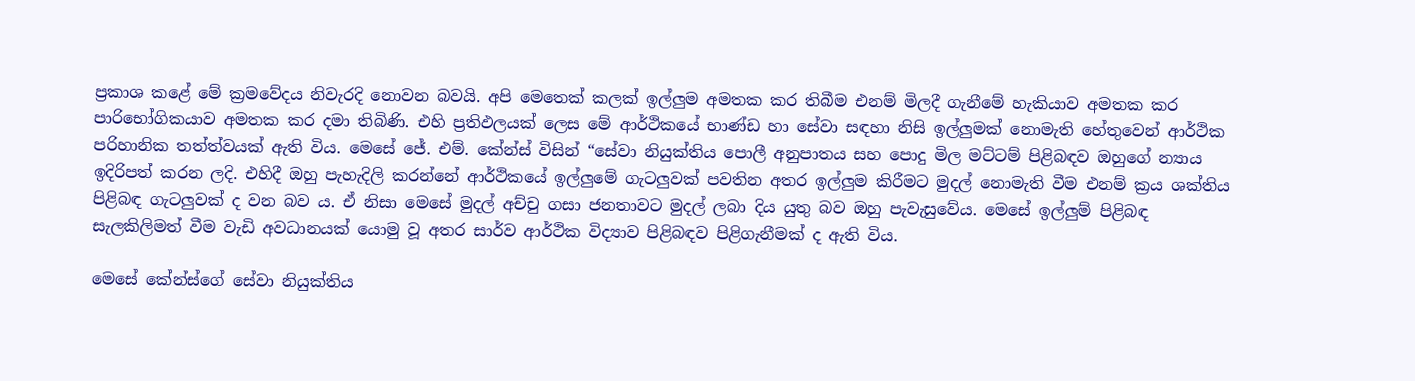ප්‍රකාශ කළේ මේ ක්‍රමවේදය නිවැරදි නොවන බවයි. අපි මෙතෙක් කලක් ඉල්ලුම අමතක කර තිබීම එනම් මිලදී ගැනීමේ හැකියාව අමතක කර පාරිභෝගිකයාව අමතක කර දමා තිබිණි. එහි ප්‍රතිඵලයක් ලෙස මේ ආර්ථිකයේ භාණ්ඩ හා සේවා සඳහා නිසි ඉල්ලුමක් නොමැති හේතුවෙන් ආර්ථික පරිහානික තත්ත්වයක් ඇති විය. මෙසේ ජේ. එම්. කේන්ස් විසින් “සේවා නියුක්තිය පොලී අනුපාතය සහ පොදු මිල මට්ටම් පිළිබඳව ඔහුගේ න්‍යාය ඉදිරිපත් කරන ලදි. එහිදී ඔහු පැහැදිලි කරන්නේ ආර්ථිකයේ ඉල්ලුමේ ගැටලුවක් පවතින අතර ඉල්ලුම කිරීමට මුදල් නොමැති වීම එනම් ක්‍රය ශක්තිය පිළිබඳ ගැටලුවක් ද වන බව ය. ඒ නිසා මෙසේ මුදල් අච්චු ගසා ජනතාවට මුදල් ලබා දිය යුතු බව ඔහු පැවැසුවේය. මෙසේ ඉල්ලුම් පිළිබඳ සැලකිලිමත් වීම වැඩි අවධානයක් යොමු වූ අතර සාර්ව ආර්ථික විද්‍යාව පිළිබඳව පිළිගැනීමක් ද ඇති විය.

මෙසේ කේන්ස්ගේ සේවා නියුක්තිය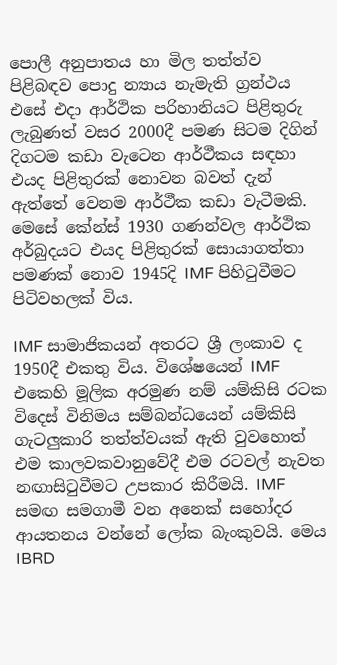පොලී අනුපාතය හා මිල තත්ත්ව පිළිබඳව පොදු න්‍යාය නැමැති ග්‍රන්ථය එසේ එදා ආර්ථික පරිහානියට පිළිතුරු ලැබුණත් වසර 2000දී පමණ සිටම දිගින් දිගටම කඩා වැටෙන ආර්ථීකය සඳහා එයද පිළිතුරක් නොවන බවත් දැන් ඇත්තේ වෙනම ආර්ථීක කඩා වැටීමකි. මෙසේ කේන්ස් 1930 ගණන්වල ආර්ථික අර්බුදයට එයද පිළිතුරක් සොයාගත්තා පමණක් නොව 1945දි IMF පිහිටුවීමට පිටිවහලක් විය.

IMF සාමාජිකයන් අතරට ශ්‍රී ලංකාව ද 1950දී එකතු විය. විශේෂයෙන් IMF එකෙහි මූලික අරමුණ නම් යම්කිසි රටක විදෙස් විනිමය සම්බන්ධයෙන් යම්කිසි ගැටලුකාරි තත්ත්වයක් ඇති වුවහොත් එම කාලවකවානුවේදී එම රටවල් නැවත නඟාසිටුවීමට උපකාර කිරීමයි. IMF සමඟ සමගාමී වන අනෙක් සහෝදර ආයතනය වන්නේ ලෝක බැංකුවයි. මෙය IBRD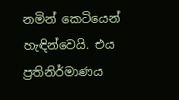නමින් කෙටියෙන් හැඳින්වෙයි. එය ප්‍රතිනිර්මාණය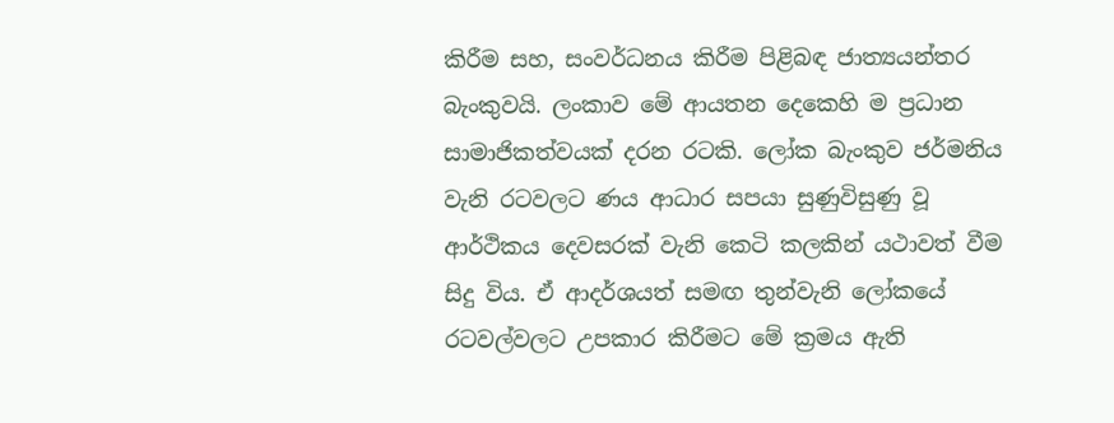කිරීම සහ, සංවර්ධනය කිරීම පිළිබඳ ජාත්‍යයන්තර බැංකුවයි. ලංකාව මේ ආයතන දෙකෙහි ම ප්‍රධාන සාමාජිකත්වයක් දරන රටකි. ලෝක බැංකුව ජර්මනිය වැනි රටවලට ණය ආධාර සපයා සුණුවිසුණු වූ ආර්ථිකය දෙවසරක් වැනි කෙටි කලකින් යථාවත් වීම සිදු විය. ඒ ආදර්ශයත් සමඟ තුන්වැනි ලෝකයේ රටවල්වලට උපකාර කිරීමට මේ ක්‍රමය ඇති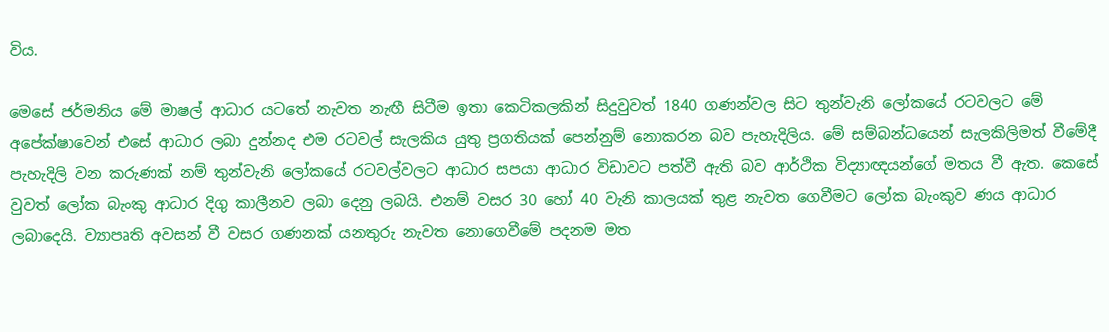විය.

මෙසේ ජර්මනිය මේ මාෂල් ආධාර යටතේ නැවත නැඟී සිටීම ඉතා කෙටිකලකින් සිදුවුවත් 1840 ගණන්වල සිට තුන්වැනි ලෝකයේ රටවලට මේ අපේක්ෂාවෙන් එසේ ආධාර ලබා දුන්නද එම රටවල් සැලකිය යුතු ප්‍රගතියක් පෙන්නුම් නොකරන බව පැහැදිලිය. මේ සම්බන්ධයෙන් සැලකිලිමත් වීමේදී පැහැදිලි වන කරුණක් නම් තුන්වැනි ලෝකයේ රටවල්වලට ආධාර සපයා ආධාර විඩාවට පත්වී ඇති බව ආර්ථික විද්‍යාඥයන්ගේ මතය වී ඇත. කෙසේ වුවත් ලෝක බැංකු ආධාර දිගු කාලීනව ලබා දෙනු ලබයි. එනම් වසර 30 හෝ 40 වැනි කාලයක් තුළ නැවත ගෙවීමට ලෝක බැංකුව ණය ආධාර ලබාදෙයි. ව්‍යාපෘති අවසන් වී වසර ගණනක් යනතුරු නැවත නොගෙවීමේ පදනම මත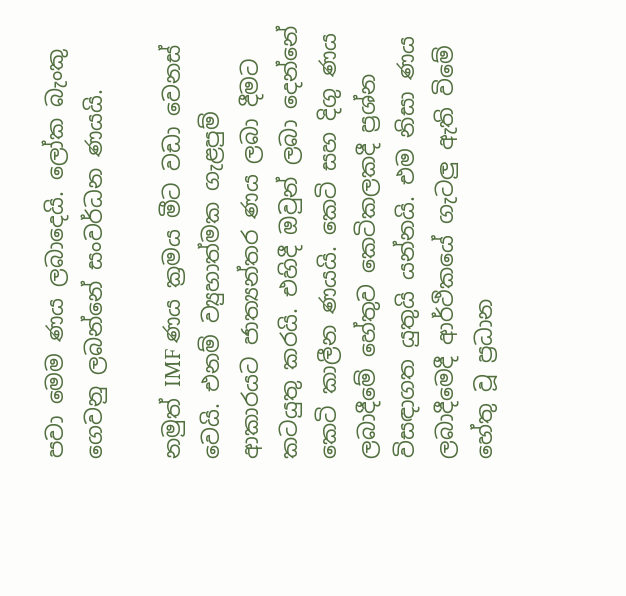පවා මෙම ණය ලබාදෙයි. ලෝක බැංකු ගෙවනු ලබන්නේ සංවර්ධන ණයයි.

නමුත් IMF ණය ක්‍රමය මීට වඩා වෙනස් වෙයි. එනම් ව්‍යුහාත්මක ගැළපුම් ආකාරයට ජාත්‍යන්තර ණය ලබා දීමට කටයුතු කරයි. එහිදී ඔවුන් ලබා දෙන්නේ කෙටි කාලීන ණයයි. කෙටි සහ දිගු ණය ලබාදීමේ හේතුව කෙටිකලකදී ප්‍රශ්න විසඳාගත යුතුයි යන්නයි. එම නිසා ණය ලබාදීමෙදී ආර්ථිකයේ ගැටලු ඇති විමේ හේතු වූ ප්‍රධාන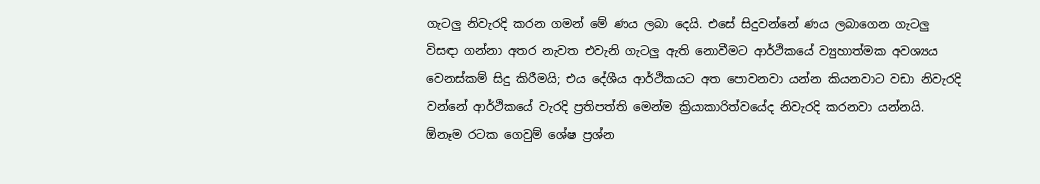ගැටලු නිවැරදි කරන ගමන් මේ ණය ලබා දෙයි. එසේ සිදුවන්නේ ණය ලබාගෙන ගැටලු විසඳා ගන්නා අතර නැවත එවැනි ගැටලු ඇති නොවීමට ආර්ථිකයේ ව්‍යුහාත්මක අවශ්‍යය වෙනස්කම් සිදු කිරීමයි; එය දේශීය ආර්ථිකයට අත පොවනවා යන්න කියනවාට වඩා නිවැරදි වන්නේ ආර්ථිකයේ වැරදි ප්‍රතිපත්ති මෙන්ම ක්‍රියාකාරිත්වයේද නිවැරදි කරනවා යන්නයි. ඕනෑම රටක ගෙවුම් ශේෂ ප්‍රශ්න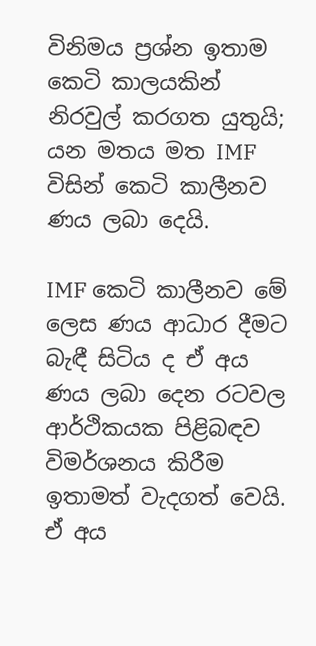විනිමය ප්‍රශ්න ඉතාම කෙටි කාලයකින් නිරවුල් කරගත යුතුයි; යන මතය මත IMF විසින් කෙටි කාලීනව ණය ලබා දෙයි.

IMF කෙටි කාලීනව මේ ලෙස ණය ආධාර දීමට බැඳී සිටිය ද ඒ අය ණය ලබා දෙන රටවල ආර්ථිකයක පිළිබඳව විමර්ශනය කිරීම ඉතාමත් වැදගත් වෙයි. ඒ අය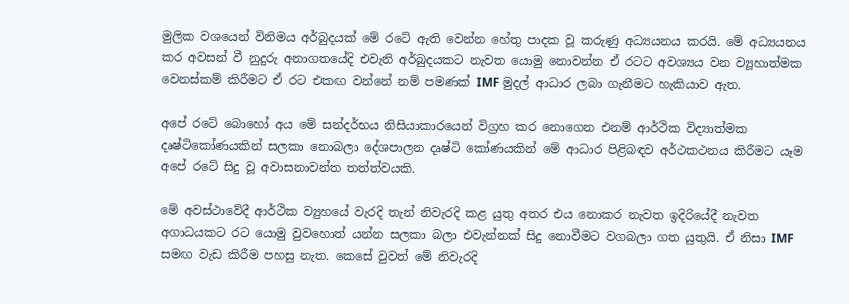මුලික වශයෙන් විනිමය අර්බුදයක් මේ රටේ ඇති වෙන්න හේතු පාදක වූ කරුණු අධ්‍යයනය කරයි. මේ අධ්‍යයනය කර අවසන් වී නුදුරු අනාගතයේදි එවැනි අර්බුදයකට නැවත යොමු නොවන්න ඒ රටට අවශ්‍යය වන ව්‍යූහාත්මක වෙනස්කම් කිරීමට ඒ රට එකඟ වන්නේ නම් පමණක් IMF මුදල් ආධාර ලබා ගැනීමට හැකියාව ඇත.

අපේ රටේ බොහෝ අය මේ සන්දර්භය නිසියාකාරයෙන් විග්‍රහ කර නොගෙන එනම් ආර්ථික විද්‍යාත්මක දෘෂ්ටිකෝණයකින් සලකා නොබලා දේශපාලන දෘෂ්ටි කෝණයකින් මේ ආධාර පිළිබඳව අර්ථකථනය කිරීමට යෑම අපේ රටේ සිදු වූ අවාසනාවන්ත තත්ත්වයකි.

මේ අවස්ථාවේදී ආර්ථික ව්‍යුහයේ වැරදි තැන් නිවැරදි කළ යුතු අතර එය නොකර නැවත ඉදිරියේදී නැවත අගාධයකට රට යොමු වුවහොත් යන්න සලකා බලා එවැන්නක් සිදු නොවීමට වගබලා ගත යුතුයි. ඒ නිසා IMF සමඟ වැඩ කිරීම පහසු නැත. කෙසේ වුවත් මේ නිවැරදි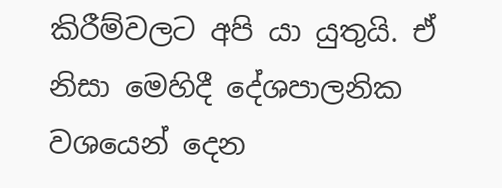කිරීම්වලට අපි යා යුතුයි. ඒ නිසා මෙහිදී දේශපාලනික වශයෙන් දෙන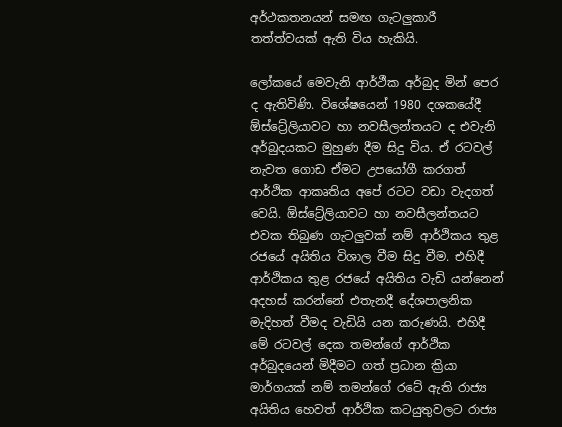අර්ථකතනයන් සමඟ ගැටලුකාරී තත්ත්වයක් ඇති විය හැකියි.

ලෝකයේ මෙවැනි ආර්ථීක අර්බුද මින් පෙර ද ඇතිවිණි. විශේෂයෙන් 1980 දශකයේදී ඕස්ට්‍රේලියාවට හා නවසීලන්තයට ද එවැනි අර්බුදයකට මුහුණ දීම සිදු විය. ඒ රටවල් නැවත ගොඩ ඒමට උපයෝගී කරගත් ආර්ථික ආකෘතිය අපේ රටට වඩා වැදගත් වෙයි. ඕස්ට්‍රේලියාවට හා නවසීලන්තයට එවක තිබුණ ගැටලුවක් නම් ආර්ථිකය තුළ රජයේ අයිතිය විශාල වීම සිදු වීම. එහිදී ආර්ථිකය තුළ රජයේ අයිතිය වැඩි යන්නෙන් අදහස් කරන්නේ එතැනදී දේශපාලනික මැදිහත් වීමද වැඩියි යන කරුණයි. එහිදී මේ රටවල් දෙක තමන්ගේ ආර්ථික අර්බුදයෙන් මිදීමට ගත් ප්‍රධාන ක්‍රියා මාර්ගයක් නම් තමන්ගේ රටේ ඇති රාජ්‍ය අයිතිය හෙවත් ආර්ථික කටයුතුවලට රාජ්‍ය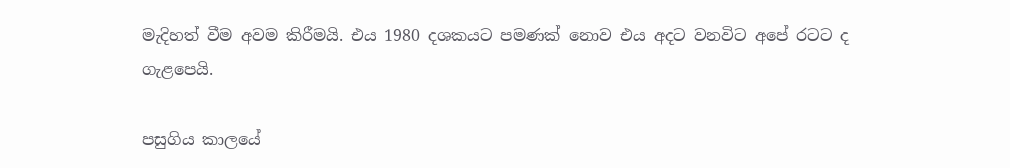මැදිහත් වීම අවම කිරීමයි. එය 1980 දශකයට පමණක් නොව එය අදට වනවිට අපේ රටට ද ගැළපෙයි.

පසුගිය කාලයේ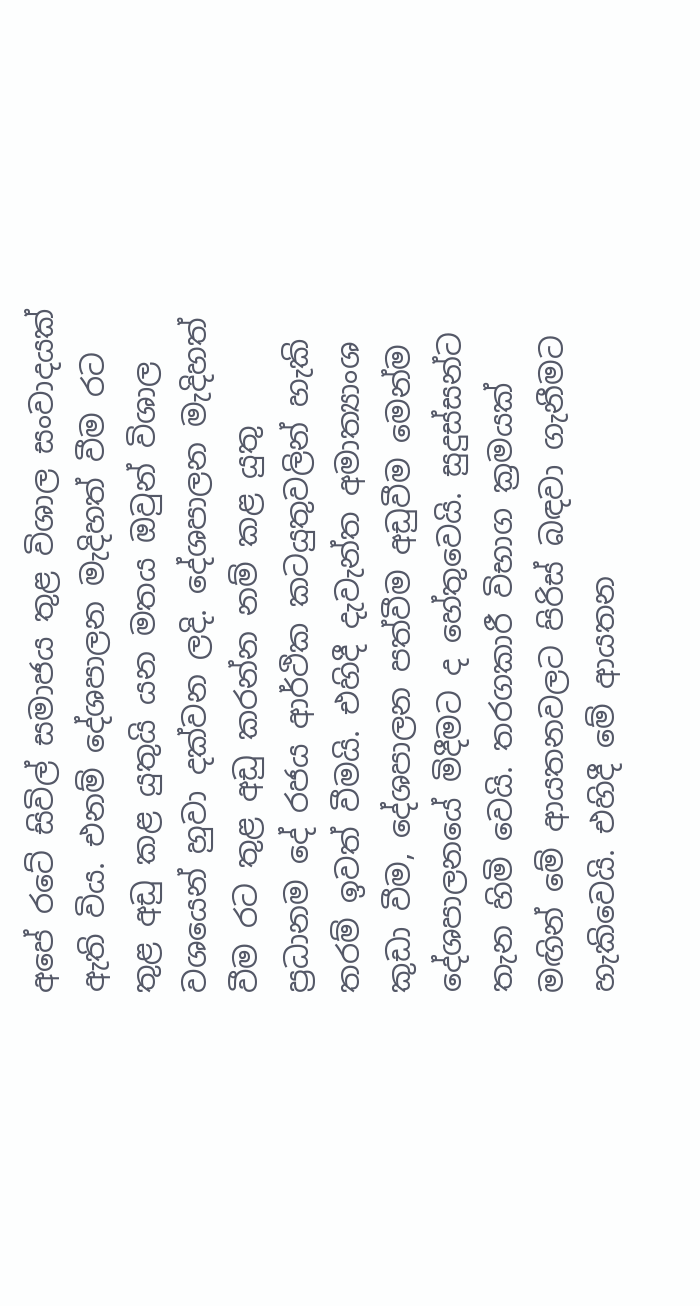අපේ රටේ සිවිල් සමාජය තුළ විශාල සංවාදයක් ඇති විය. එනම් දේශපාලන මැදිහත් වීම රට තුළ අඩු කළ යුතුයි යන මතය ඔවුන් විශාල වශයෙන් හුවා දක්වන ලදි. දේශපාලන මැදිහත් වීම රට තුළ අඩු කරන්න නම් කළ යුතු ප්‍රධානම දේ රජය ආර්ථික කටයුතුවලින් හැකි තරම් ඉවත් වීමයි. එහිදී දැවැන්ත අමාත්‍යාංශ කුඩා වීම, දේශපාලන පත්වීම අඩුවීම මෙන්ම දේශපාලනයේ මිදීමට ද හේතුවෙයි. සුදුස්සන්ට තැන හිමි වෙයි. තරගකාරී විභාග ක්‍රමයක් මඟින් මේ ආයතනවලට පිරිස් බඳවා ගැනීමට හැකිවෙයි. එහිදී මේ ආයතන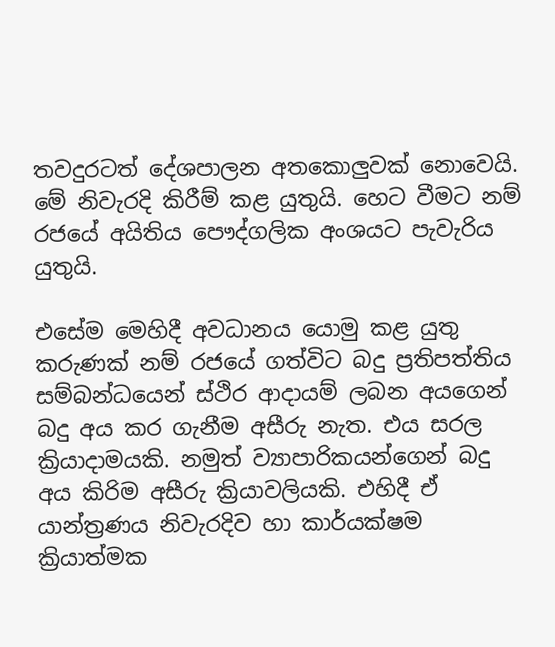තවදුරටත් දේශපාලන අතකොලුවක් නොවෙයි. මේ නිවැරදි කිරීම් කළ යුතුයි. හෙට වීමට නම් රජයේ අයිතිය පෞද්ගලික අංශයට පැවැරිය යුතුයි.

එසේම මෙහිදී අවධානය යොමු කළ යුතු කරුණක් නම් රජයේ ගත්විට බදු ප්‍රතිපත්තිය සම්බන්ධයෙන් ස්ථිර ආදායම් ලබන අයගෙන් බදු අය කර ගැනීම අසීරු නැත. එය සරල ක්‍රියාදාමයකි. නමුත් ව්‍යාපාරිකයන්ගෙන් බදු අය කිරිම අසීරු ක්‍රියාවලියකි. එහිදී ඒ යාන්ත්‍රණය නිවැරදිව හා කාර්යක්ෂම ක්‍රියාත්මක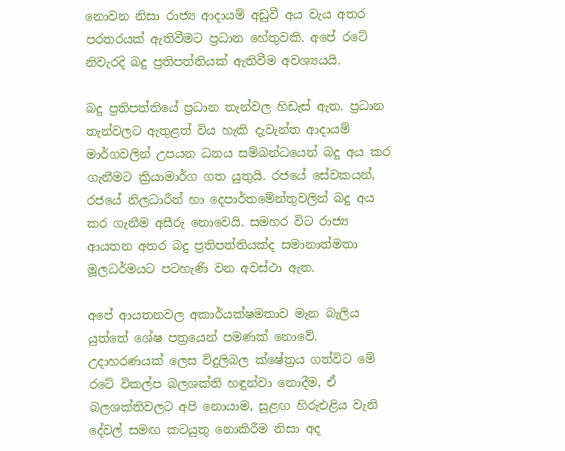නොවන නිසා රාජ්‍ය ආදායම් අඩුවී අය වැය අතර පරතරයක් ඇතිවීමට ප්‍රධාන හේතුවකි. අපේ රටේ නිවැරදි බදු ප්‍රතිපත්තියක් ඇතිවීම අවශ්‍යයයි.

බදු ප්‍රතිපත්තියේ ප්‍රධාන තැන්වල හිඩැස් ඇත. ප්‍රධාන තැන්වලට ඇතුළත් විය හැකි දැවැන්ත ආදායම් මාර්ගවලින් උපයන ධනය සම්බන්ධයෙන් බදු අය කර ගැනීමට ක්‍රියාමාර්ග ගත යුතුයි. රජයේ සේවකයන්, රජයේ නිලධාරීන් හා දෙපාර්තමේන්තුවලින් බදු අය කර ගැනීම අසීරු නොවෙයි. සමහර විට රාජ්‍ය ආයතන අතර බදු ප්‍රතිපත්තියක්ද සමානාත්මතා මූලධර්මයට පටහැණි වන අවස්ථා ඇත.

අපේ ආයතනවල අකාර්යක්ෂමතාව මැන බැලිය යුත්තේ ශේෂ පත්‍රයෙන් පමණක් නොවේ. උදාහරණයක් ලෙස විදුලිබල ක්ෂේත්‍රය ගත්විට මේ රටේ විකල්ප බලශක්ති හඳුන්වා නොදීම, ඒ බලශක්තිවලට අපි නොයාම, සුළඟ හිරුඑළිය වැනි දේවල් සමඟ කටයුතු නොකිරීම නිසා අද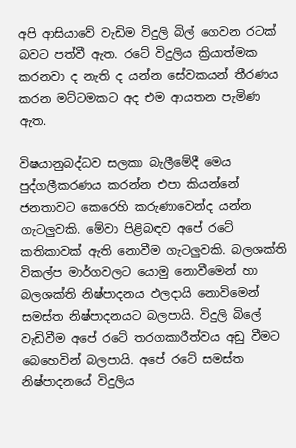අපි ආසියාවේ වැඩිම විදුලි බිල් ගෙවන රටක් බවට පත්වී ඇත. රටේ විදුලිය ක්‍රියාත්මක කරනවා ද නැති ද යන්න සේවකයන් තීරණය කරන මට්ටමකට අද එම ආයතන පැමිණ ඇත.

විෂයානුබද්ධව සලකා බැලීමේදී මෙය පුද්ගලීකරණය කරන්න එපා කියන්නේ ජනතාවට කෙරෙහි කරුණාවෙන්ද යන්න ගැටලුවකි. මේවා පිළිබඳව අපේ රටේ කතිකාවක් ඇති නොවීම ගැටලුවකි. බලශක්ති විකල්ප මාර්ගවලට යොමු නොවීමෙන් හා බලශක්ති නිෂ්පාදනය ඵලදායි නොවිමෙන් සමස්ත නිෂ්පාදනයට බලපායි. විදුලි බිලේ වැඩිවීම අපේ රටේ තරගකාරීත්වය අඩු වීමට බෙහෙවින් බලපායි. අපේ රටේ සමස්ත නිෂ්පාදනයේ විදුලිය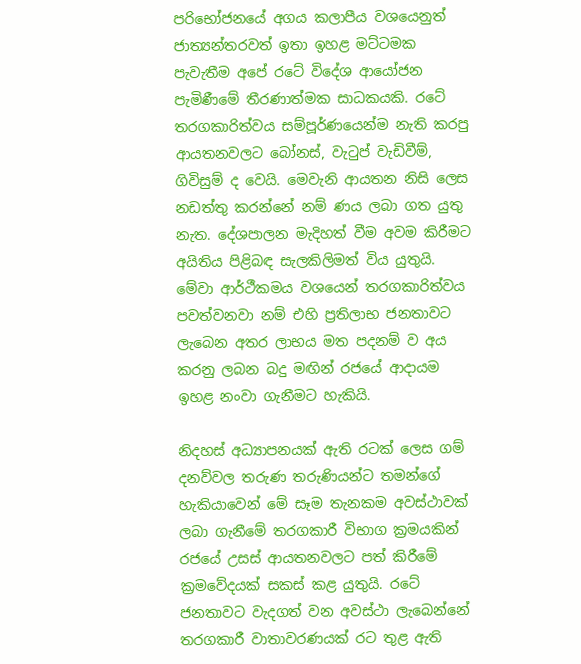පරිභෝජනයේ අගය කලාපීය වශයෙනුත් ජාත්‍යන්තරවත් ඉතා ඉහළ මට්ටමක පැවැතීම අපේ රටේ විදේශ ආයෝජන පැමිණීමේ තීරණාත්මක සාධකයකි. රටේ තරගකාරිත්වය සම්පූර්ණයෙන්ම නැති කරපු ආයතනවලට බෝනස්, වැටුප් වැඩිවීම්, ගිවිසුම් ද වෙයි. මෙවැනි ආයතන නිසි ලෙස නඩත්තු කරන්නේ නම් ණය ලබා ගත යුතු නැත‍. දේශපාලන මැදිහත් වීම අවම කිරීමට අයිතිය පිළිබඳ සැලකිලිමත් විය යුතුයි. මේවා ආර්ථීකමය වශයෙන් තරගකාරිත්වය පවත්වනවා නම් එහි ප්‍රතිලාභ ජනතාවට ලැබෙන අතර ලාභය මත පදනම් ව අය කරනු ලබන බදු මඟින් රජයේ ආදායම ඉහළ නංවා ගැනීමට හැකියි.

නිදහස් අධ්‍යාපනයක් ඇති රටක් ලෙස ගම් දනව්වල තරුණ තරුණියන්ට තමන්ගේ හැකියාවෙන් මේ සෑම තැනකම අවස්ථාවක් ලබා ගැනීමේ තරගකාරී විභාග ක්‍රමයකින් රජයේ උසස් ආයතනවලට පත් කිරීමේ ක්‍රමවේදයක් සකස් කළ යුතුයි. රටේ ජනතාවට වැදගත් වන අවස්ථා ලැබෙන්නේ තරගකාරී වාතාවරණයක් රට තුළ ඇති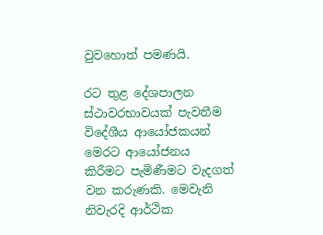වුවහොත් පමණයි.

රට තුළ දේශපාලන ස්ථාවරභාවයක් පැවතීම විදේශීය ආයෝජකයන් මෙරට ආයෝජනය කිරීමට පැමිණීමට වැදගත් වන කරුණකි. මෙවැනි නිවැරදි ආර්ථික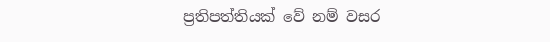ප්‍රතිපත්තියක් වේ නම් වසර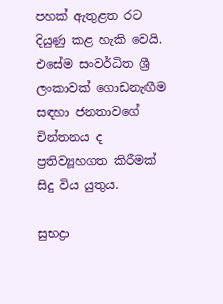පහක් ඇතුළත රට දියුණු කළ හැකි වෙයි. එසේම සංවර්ධිත ශ්‍රී ලංකාවක් ගොඩනැඟීම සඳහා ජනතාවගේ චින්තනය ද ප්‍රතිව්‍යූහගත කිරීමක් සිදු විය යුතුය.

සුභද්‍රා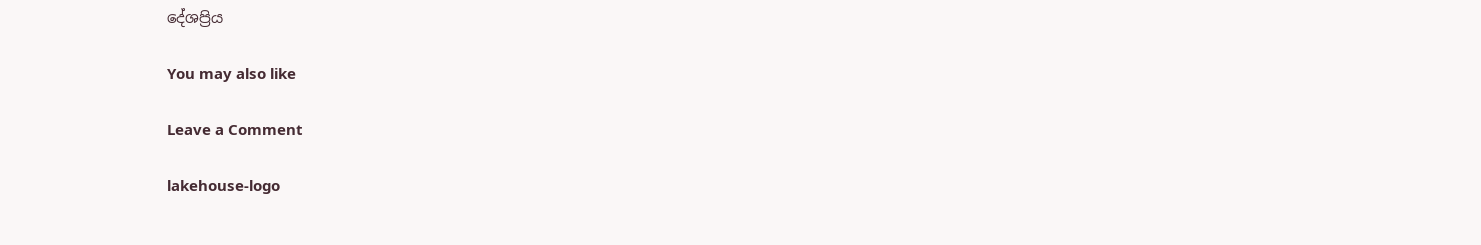දේශප්‍රිය

You may also like

Leave a Comment

lakehouse-logo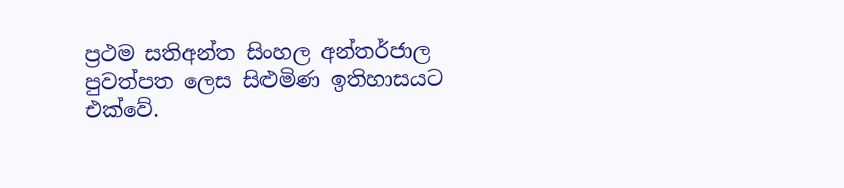ප්‍රථම සතිඅන්ත සිංහල අන්තර්ජාල පුවත්පත ලෙස සිළුමිණ ඉතිහාසයට එක්වේ.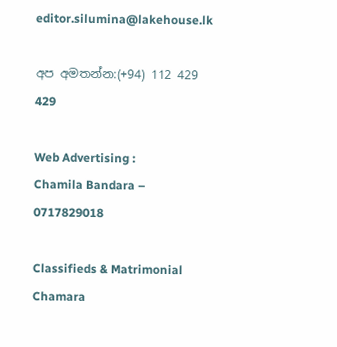editor.silumina@lakehouse.lk

අප අමතන්න:(+94) 112 429 429

Web Advertising :
Chamila Bandara – 0717829018

Classifieds & Matrimonial
Chamara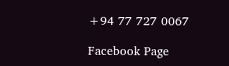+94 77 727 0067

Facebook Page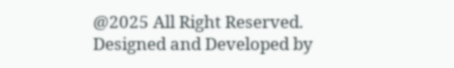@2025 All Right Reserved. Designed and Developed by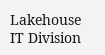Lakehouse IT Division